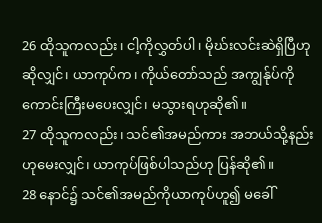26 ထိုသူကလည်း၊ ငါ့ကိုလွှတ်ပါ၊ မိုဃ်းလင်းဆဲရှိပြီဟုဆိုလျှင်၊ ယာကုပ်က၊ ကိုယ်တော်သည် အကျွန်ုပ်ကိုကောင်းကြီးမပေးလျှင်၊ မသွားရဟုဆို၏။
27 ထိုသူကလည်း၊ သင်၏အမည်ကား အဘယ်သို့နည်းဟုမေးလျှင်၊ ယာကုပ်ဖြစ်ပါသည်ဟု ပြန်ဆို၏။
28 နောင်၌ သင်၏အမည်ကိုယာကုပ်ဟူ၍ မခေါ်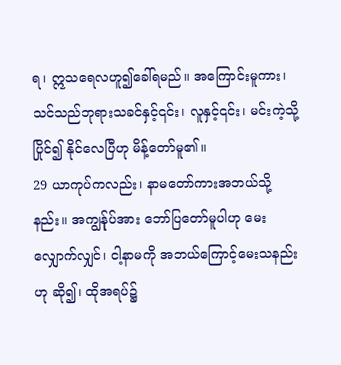ရ၊ ဣသရေလဟူ၍ခေါ်ရမည်။ အကြောင်းမူကား၊ သင်သည်ဘုရားသခင်နှင့်၎င်း၊ လူနှင့်၎င်း၊ မင်းကဲ့သို့ပြိုင်၍ နိုင်လေပြီဟု မိန့်တော်မူ၏။
29 ယာကုပ်ကလည်း၊ နာမတော်ကားအဘယ်သို့နည်း။ အကျွန်ုပ်အား ဘော်ပြတော်မူပါဟု မေးလျှောက်လျှင်၊ ငါ့နာမကို အဘယ်ကြောင့်မေးသနည်းဟု ဆို၍၊ ထိုအရပ်၌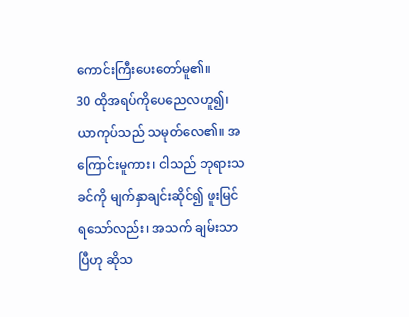ကောင်းကြီးပေးတော်မူ၏။
30 ထိုအရပ်ကိုပေညေလဟူ၍၊ ယာကုပ်သည် သမုတ်လေ၏။ အကြောင်းမူကား၊ ငါသည် ဘုရားသခင်ကို မျက်နှာချင်းဆိုင်၍ ဖူးမြင်ရသော်လည်း၊ အသက် ချမ်းသာပြီဟု ဆိုသ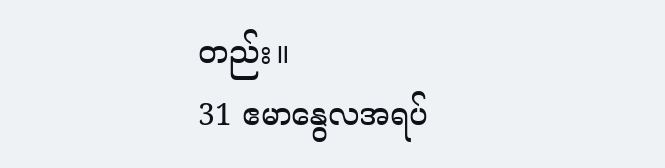တည်း။
31 ဧမာနွေလအရပ်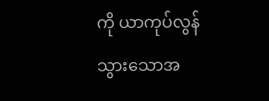ကို ယာကုပ်လွန်သွားသောအ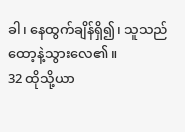ခါ၊ နေထွက်ချိန်ရှိ၍၊ သူသည် ထော့နဲ့သွားလေ၏။
32 ထိုသို့ယာ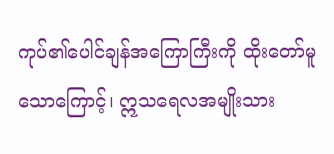ကုပ်၏ပေါင်ချန်အကြောကြီးကို ထိုးတော်မူသောကြောင့်၊ ဣသရေလအမျိုးသား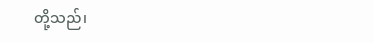တို့သည်၊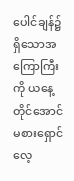ပေါင်ချန်၌ရှိသောအကြောကြီးကို ယနေ့တိုင်အောင် မစားရှောင်လေ့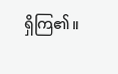ရှိကြ၏။